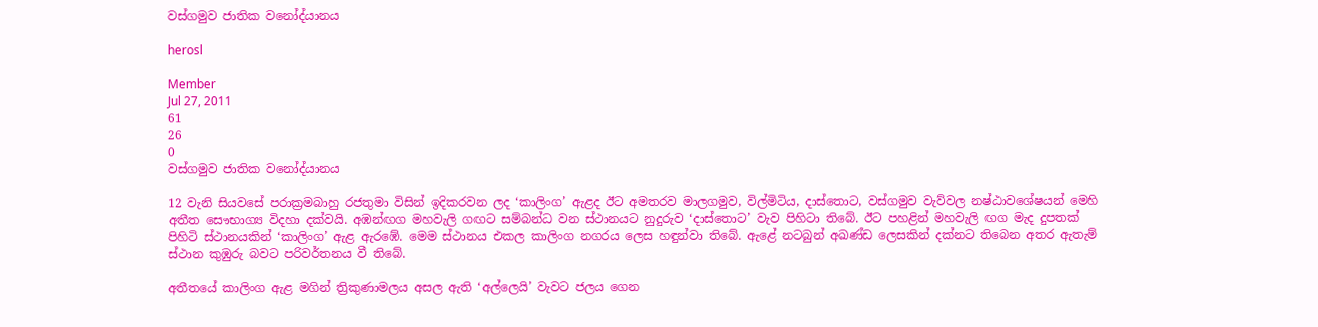වස්ගමුව ජාතික වනෝද්යානය

herosl

Member
Jul 27, 2011
61
26
0
වස්ගමුව ජාතික වනෝද්යානය

12 වැනි සියවසේ පරාක්‍රමබාහු රජතුමා විසින් ඉදිකරවන ලද ‘කාලිංග’ ඇළද ඊට අමතරව මාලගමුව, විල්මිටිය, දාස්තොට, වස්ගමුව වැව්වල නෂ්ඨාවශේෂයන් මෙහි අතීත සෞභාග්‍ය විදහා දක්වයි. අඹන්ඟග මහවැලි ගඟට සම්බන්ධ වන ස්ථානයට නුදුරුව ‘දාස්තොට’ වැව පිහිටා තිබේ. ඊට පහළින් මහවැලි ඟග මැද දුපතක් පිහිටි ස්ථානයකින් ‘කාලිංග’ ඇළ ඇරඹේ. මෙම ස්ථානය එකල කාලිංග නගරය ලෙස හඳුන්වා තිබේ. ඇළේ නටබුන් අඛණ්ඩ ලෙසකින් දක්නට තිබෙන අතර ඇතැම් ස්ථාන කුඹුරු බවට පරිවර්තනය වී තිබේ.

අතීතයේ කාලිංග ඇළ මගින් ත්‍රිකුණාමලය අසල ඇති ‘අල්ලෙයි’ වැවට ජලය ගෙන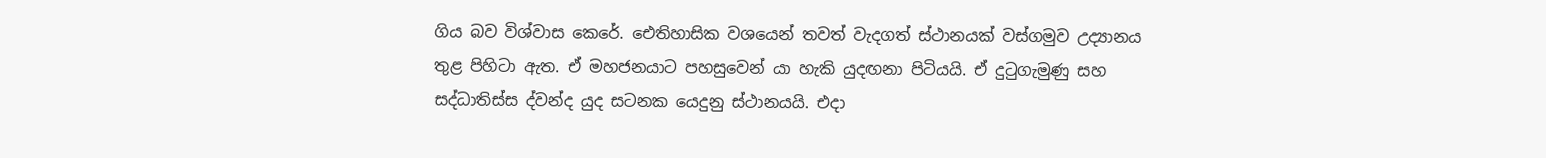ගිය බව විශ්වාස කෙරේ. ඓතිහාසික වශයෙන් තවත් වැදගත් ස්ථානයක් වස්ගමුව උද්‍යානය තුළ පිහිටා ඇත. ඒ මහජනයාට පහසුවෙන් යා හැකි යුදඟනා පිටියයි. ඒ දුටුගැමුණු සහ සද්ධාතිස්ස ද්වන්ද යුද සටනක යෙදුනු ස්ථානයයි. එදා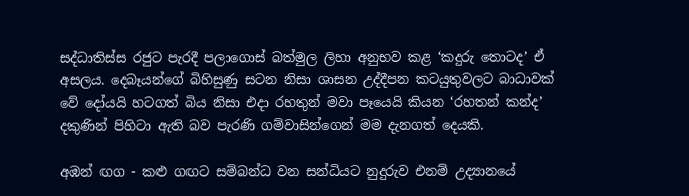සද්ධාතිස්ස රජුට පැරදී පලාගොස් බත්මුල ලිහා අනුභව කළ ‘කදුරු තොටද’ ඒ අසලය. දෙබෑයන්ගේ බිහිසුණු සටන නිසා ශාසන උද්දීපන කටයුතුවලට බාධාවක් වේ දෝයයි හටගත් බිය නිසා එදා රහතුන් මවා පෑයෙයි කියන ‘රහතන් කන්ද’ දකුණින් පිහිටා ඇති බව පැරණි ගම්වාසින්ගෙන් මම දැනගත් දෙයකි.

අඹන් ඟග - කළු ගඟට සම්බන්ධ වන සන්ධියට නුදුරුව එනම් උද්‍යානයේ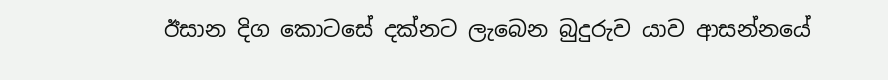ඊසාන දිග කොටසේ දක්නට ලැබෙන බුදුරුව යාව ආසන්නයේ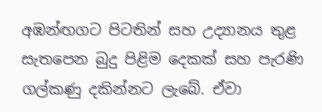අඹන්ඟගට පිටතින් සහ උද්‍යානය තුළ සැතපෙන බුදු පිළිම දෙකක් සහ පැරණි ගල්කණු දකින්නට ලැබේ. ඒවා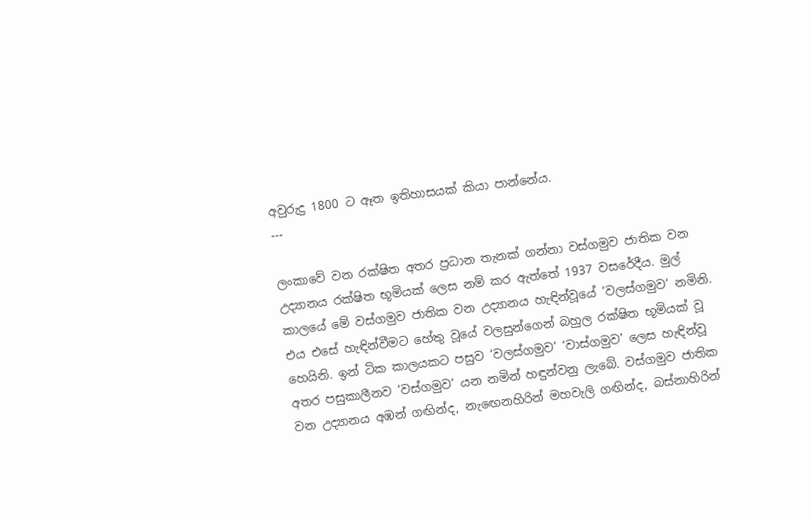අවුරුදු 1800 ට ඈත ඉතිහාසයක් කියා පාන්නේය.
---

ලංකාවේ වන රක්ෂිත අතර ප්‍රධාන තැනක් ගන්නා වස්ගමුව ජාතික වන උද්‍යානය රක්ෂිත භූමියක් ලෙස නම් කර ඇත්තේ 1937 වසරේදීය. මුල් කාලයේ මේ වස්ගමුව ජාතික වන උද්‍යානය හැඳින්වූයේ ‘වලස්ගමුව‘ නමිනි. එය එසේ හැඳින්වීමට හේතු වූයේ වලසුන්ගෙන් බහුල රක්ෂිත භූමියක් වූ හෙයිනි. ඉන් ටික කාලයකට පසුව ‘වලස්ගමුව‘ ‘වාස්ගමුව’ ලෙස හැඳින්වූ අතර පසුකාලීනව ‘වස්ගමුව‘ යන නමින් හඳුන්වනු ලැබේ. වස්ගමුව ජාතික වන උද්‍යානය අඹන් ගඟින්ද, නැඟෙනහිරින් මහවැලි ගඟින්ද, බස්නාහිරින්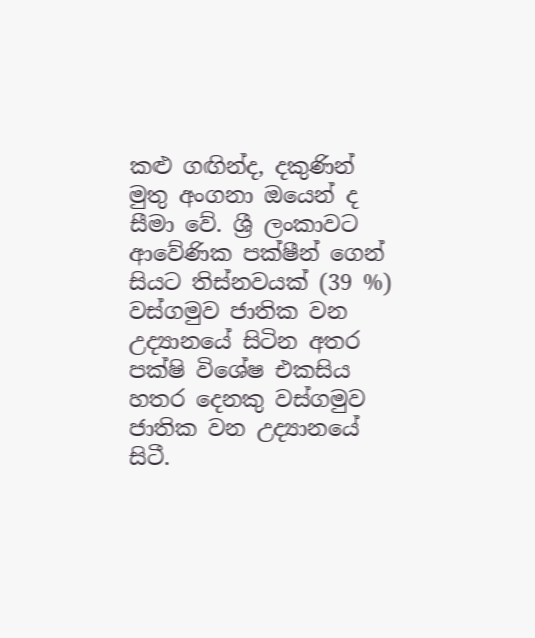කළු ගඟින්ද, දකුණින් මුතු අංගනා ඔයෙන් ද සීමා වේ. ශ්‍රී ලංකාවට ආවේණික පක්ෂීන් ගෙන් සියට තිස්නවයක් (39 %) වස්ගමුව ජාතික වන උද්‍යානයේ සිටින අතර පක්ෂි විශේෂ එකසිය හතර දෙනකු වස්ගමුව ජාතික වන උද්‍යානයේ සිටී.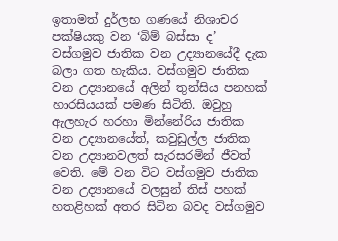ඉතාමත් දුර්ලභ ගණයේ නිශාචර පක්ෂියකු වන ‘බිම් බස්සා ද’ වස්ගමුව ජාතික වන උද්‍යානයේදී දැක බලා ගත හැකිය. වස්ගමුව ජාතික වන උද්‍යානයේ අලින් තුන්සිය පනහක් හාරසියයක් පමණ සිටිති. ඔවුහු ඇලහැර හරහා මින්නේරිය ජාතික වන උද්‍යානයේත්, කවුඩුල්ල ජාතික වන උද්‍යානවලත් සැරසරමින් ජීවත් වෙති. මේ වන විට වස්ගමුව ජාතික වන උද්‍යානයේ වලසුන් තිස් පහක් හතළිහක් අතර සිටින බවද වස්ගමුව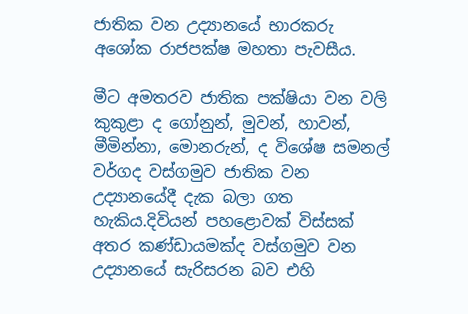ජාතික වන උද්‍යානයේ භාරකරු අශෝක රාජපක්ෂ මහතා පැවසීය.

මීට අමතරව ජාතික පක්ෂියා වන වලි කුකුළා ද ගෝනුන්, මුවන්, හාවන්, මීමින්නා, මොනරුන්, ද විශේෂ සමනල් වර්ගද වස්ගමුව ජාතික වන උද්‍යානයේදී දැක බලා ගත හැකිය.දිවියන් පහළොවක් විස්සක් අතර කණ්ඩායමක්ද වස්ගමුව වන උද්‍යානයේ සැරිසරන බව එහි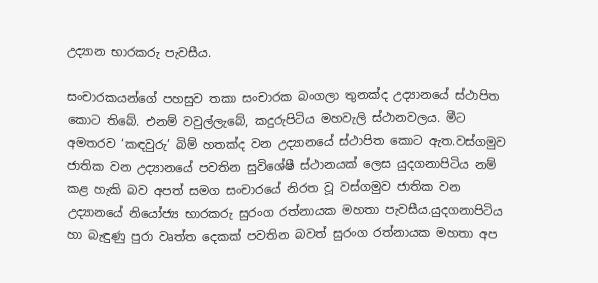උද්‍යාන භාරකරු පැවසීය.

සංචාරකයන්ගේ පහසුව තකා සංචාරක බංගලා තුනක්ද උද්‍යානයේ ස්ථාපිත කොට තිබේ. එනම් වවුල්ලැබේ, කදුරුපිටිය මහවැලි ස්ථානවලය. මීට අමතරව ‘කඳවුරු’ බිම් හතක්ද වන උද්‍යානයේ ස්ථාපිත කොට ඇත.වස්ගමුව ජාතික වන උද්‍යානයේ පවතින සුවිශේෂී ස්ථානයක් ලෙස යුදගනාපිටිය නම් කළ හැකි බව අපත් සමග සංචාරයේ නිරත වූ වස්ගමුව ජාතික වන උද්‍යානයේ නියෝජ්‍ය භාරකරු සුරංග රත්නායක මහතා පැවසීය.යුදගනාපිටිය හා බැඳුණු පුරා වෘත්ත දෙකක් පවතින බවත් සුරංග රත්නායක මහතා අප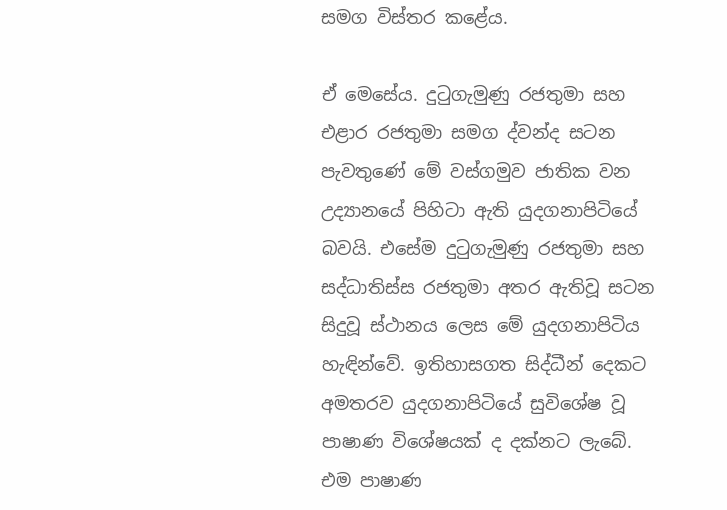සමග විස්තර කළේය.

ඒ මෙසේය. දුටුගැමුණු රජතුමා සහ එළාර රජතුමා සමග ද්වන්ද සටන පැවතුණේ මේ වස්ගමුව ජාතික වන උද්‍යානයේ පිහිටා ඇති යුදගනාපිටියේ බවයි. එසේම දුටුගැමුණු රජතුමා සහ සද්ධාතිස්ස රජතුමා අතර ඇතිවූ සටන සිදුවූ ස්ථානය ලෙස මේ යුදගනාපිටිය හැඳින්වේ. ඉතිහාසගත සිද්ධීන් දෙකට අමතරව යුදගනාපිටියේ සුවිශේෂ වූ පාෂාණ විශේෂයක් ද දක්නට ලැබේ. එම පාෂාණ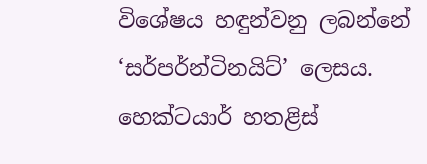විශේෂය හඳුන්වනු ලබන්නේ ‘සර්පර්න්ටිනයිට්’ ලෙසය. හෙක්ටයාර් හතළිස්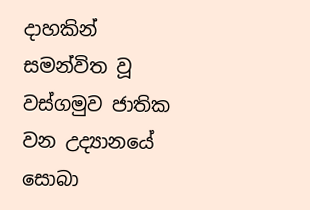දාහකින් සමන්විත වූ වස්ගමුව ජාතික වන උද්‍යානයේ සොබා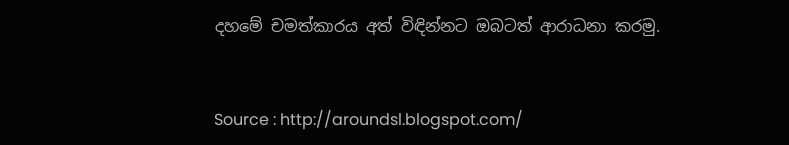දහමේ චමත්කාරය අත් විඳින්නට ඔබටත් ආරාධනා කරමු.


Source : http://aroundsl.blogspot.com/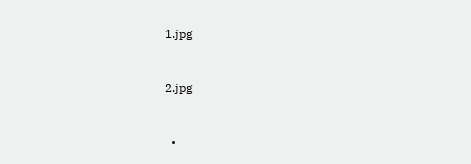1.jpg


2.jpg


  •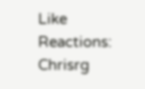Like
Reactions: Chrisrg